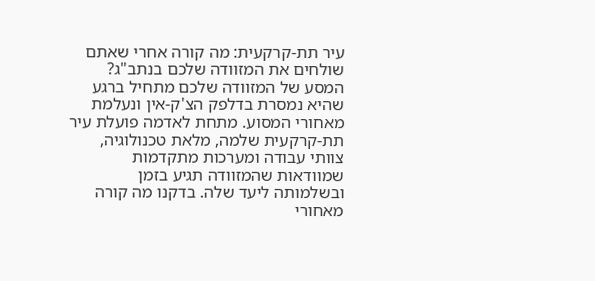עיר תת-קרקעית: מה קורה אחרי שאתם שולחים את המזוודה שלכם בנתב"ג?
המסע של המזוודה שלכם מתחיל ברגע שהיא נמסרת בדלפק הצ'ק-אין ונעלמת מאחורי המסוע. מתחת לאדמה פועלת עיר תת-קרקעית שלמה, מלאת טכנולוגיה, צוותי עבודה ומערכות מתקדמות שמוודאות שהמזוודה תגיע בזמן ובשלמותה ליעד שלה. בדקנו מה קורה מאחורי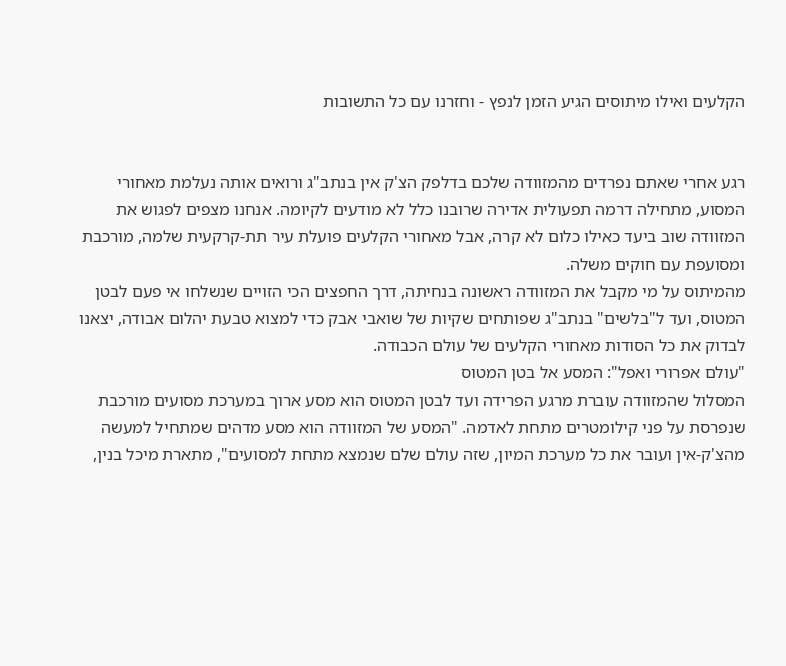הקלעים ואילו מיתוסים הגיע הזמן לנפץ - וחזרנו עם כל התשובות


רגע אחרי שאתם נפרדים מהמזוודה שלכם בדלפק הצ'ק אין בנתב"ג ורואים אותה נעלמת מאחורי המסוע, מתחילה דרמה תפעולית אדירה שרובנו כלל לא מודעים לקיומה. אנחנו מצפים לפגוש את המזוודה שוב ביעד כאילו כלום לא קרה, אבל מאחורי הקלעים פועלת עיר תת-קרקעית שלמה, מורכבת ומסועפת עם חוקים משלה.
מהמיתוס על מי מקבל את המזוודה ראשונה בנחיתה, דרך החפצים הכי הזויים שנשלחו אי פעם לבטן המטוס, ועד ל"בלשים" בנתב"ג שפותחים שקיות של שואבי אבק כדי למצוא טבעת יהלום אבודה, יצאנו לבדוק את כל הסודות מאחורי הקלעים של עולם הכבודה.
"עולם אפרורי ואפל": המסע אל בטן המטוס
המסלול שהמזוודה עוברת מרגע הפרידה ועד לבטן המטוס הוא מסע ארוך במערכת מסועים מורכבת שנפרסת על פני קילומטרים מתחת לאדמה. "המסע של המזוודה הוא מסע מדהים שמתחיל למעשה מהצ'ק-אין ועובר את כל מערכת המיון, שזה עולם שלם שנמצא מתחת למסועים", מתארת מיכל בנין,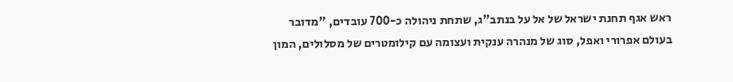ראש אגף תחנת ישראל של אל על בנתב"ג, שתחת ניהולה כ-700 עובדים, "מדובר בעולם אפרורי ואפל, סוג של מנהרה ענקית ועצומה עם קילומטרים של מסלולים, המון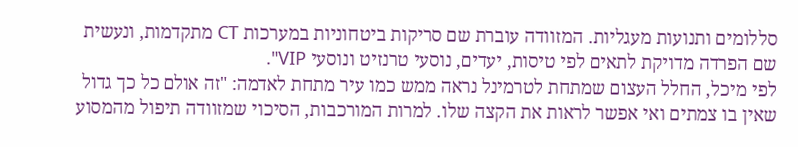סללומים ותנועות מעגליות. המזוודה עוברת שם סריקות ביטחוניות במערכות CT מתקדמות, ונעשית שם הפרדה מדויקת לתאים לפי טיסות, יעדים, נוסעי טרנזיט ונוסעי VIP".
לפי מיכל, החלל העצום שמתחת לטרמינל נראה ממש כמו עיר מתחת לאדמה: "זה אולם כל כך גדול שאין בו צמתים ואי אפשר לראות את הקצה שלו. למרות המורכבות, הסיכוי שמזוודה תיפול מהמסוע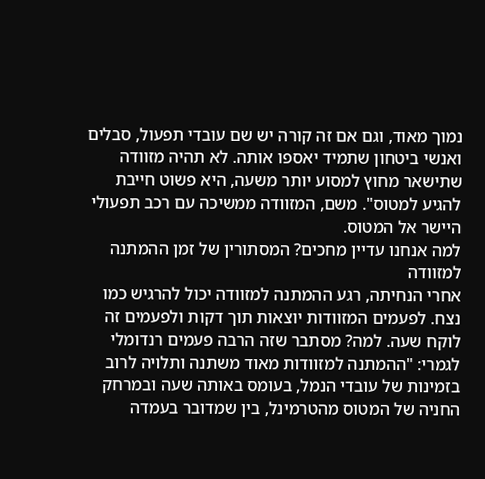נמוך מאוד, וגם אם זה קורה יש שם עובדי תפעול, סבלים ואנשי ביטחון שתמיד יאספו אותה. לא תהיה מזוודה שתישאר מחוץ למסוע יותר משעה, היא פשוט חייבת להגיע למטוס". משם, המזוודה ממשיכה עם רכב תפעולי היישר אל המטוס.
למה אנחנו עדיין מחכים? המסתורין של זמן ההמתנה למזוודה
אחרי הנחיתה, רגע ההמתנה למזוודה יכול להרגיש כמו נצח. לפעמים המזוודות יוצאות תוך דקות ולפעמים זה לוקח שעה. למה? מסתבר שזה הרבה פעמים רנדומלי לגמרי: "ההמתנה למזוודות מאוד משתנה ותלויה לרוב בזמינות של עובדי הנמל, בעומס באותה שעה ובמרחק החניה של המטוס מהטרמינל, בין שמדובר בעמדה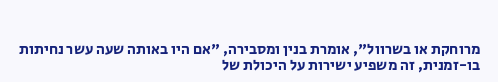מרוחקת או בשרוול", אומרת בנין ומסבירה, "אם היו באותה שעה עשר נחיתות בו-זמנית, זה משפיע ישירות על היכולת של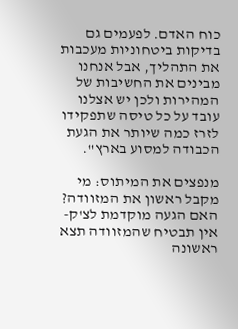כוח האדם. לפעמים גם בדיקות ביטחוניות מעכבות את התהליך, אבל אנחנו מבינים את החשיבות של המהירות ולכן יש אצלנו עובד על כל טיסה שתפקידו לזרז כמה שיותר את הגעת הכבודה למסוע בארץ".

מנפצים את המיתוס: מי מקבל ראשון את המזוודה?
האם הגעה מוקדמת לצ'ק-אין תבטיח שהמזוודה תצא ראשונה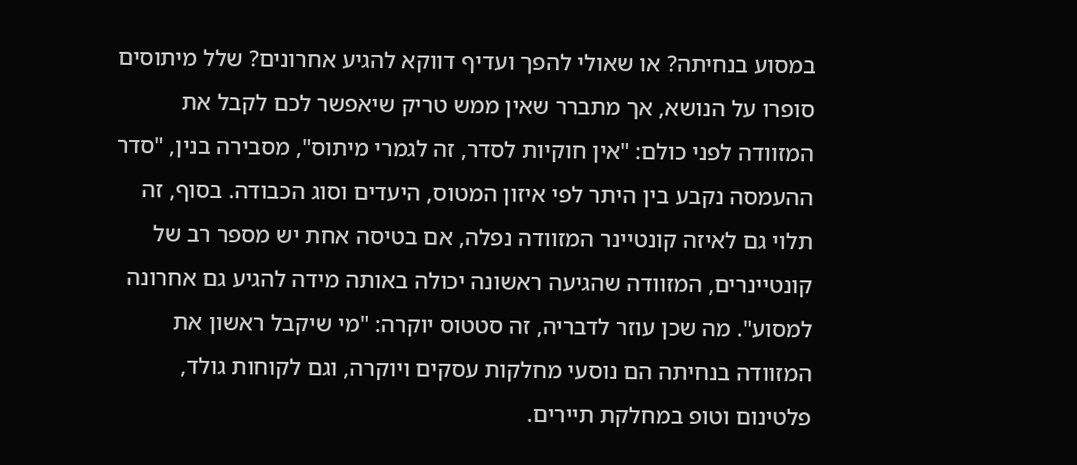במסוע בנחיתה? או שאולי להפך ועדיף דווקא להגיע אחרונים? שלל מיתוסים סופרו על הנושא, אך מתברר שאין ממש טריק שיאפשר לכם לקבל את המזוודה לפני כולם: "אין חוקיות לסדר, זה לגמרי מיתוס", מסבירה בנין, "סדר ההעמסה נקבע בין היתר לפי איזון המטוס, היעדים וסוג הכבודה. בסוף, זה תלוי גם לאיזה קונטיינר המזוודה נפלה, אם בטיסה אחת יש מספר רב של קונטיינרים, המזוודה שהגיעה ראשונה יכולה באותה מידה להגיע גם אחרונה למסוע". מה שכן עוזר לדבריה, זה סטטוס יוקרה: "מי שיקבל ראשון את המזוודה בנחיתה הם נוסעי מחלקות עסקים ויוקרה, וגם לקוחות גולד, פלטינום וטופ במחלקת תיירים.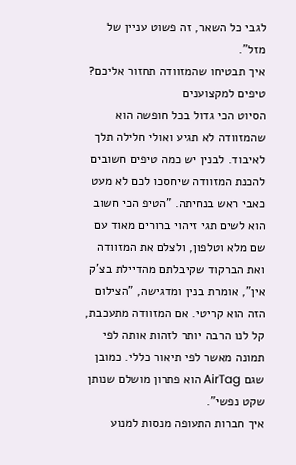לגבי כל השאר, זה פשוט עניין של מזל".
איך תבטיחו שהמזוודה תחזור אליכם? טיפים למקצוענים
הסיוט הכי גדול בכל חופשה הוא שהמזוודה לא תגיע ואולי חלילה תלך לאיבוד. לבנין יש כמה טיפים חשובים להכנת המזוודה שיחסכו לכם לא מעט כאבי ראש בנחיתה. "הטיפ הכי חשוב הוא לשים תגי זיהוי ברורים מאוד עם שם מלא וטלפון, ולצלם את המזוודה ואת הברקוד שקיבלתם מהדיילת בצ'ק אין", אומרת בנין ומדגישה, "הצילום הזה הוא קריטי. אם המזוודה מתעכבת, קל לנו הרבה יותר לזהות אותה לפי תמונה מאשר לפי תיאור כללי. כמובן שגם AirTag הוא פתרון מושלם שנותן שקט נפשי".
איך חברות התעופה מנסות למנוע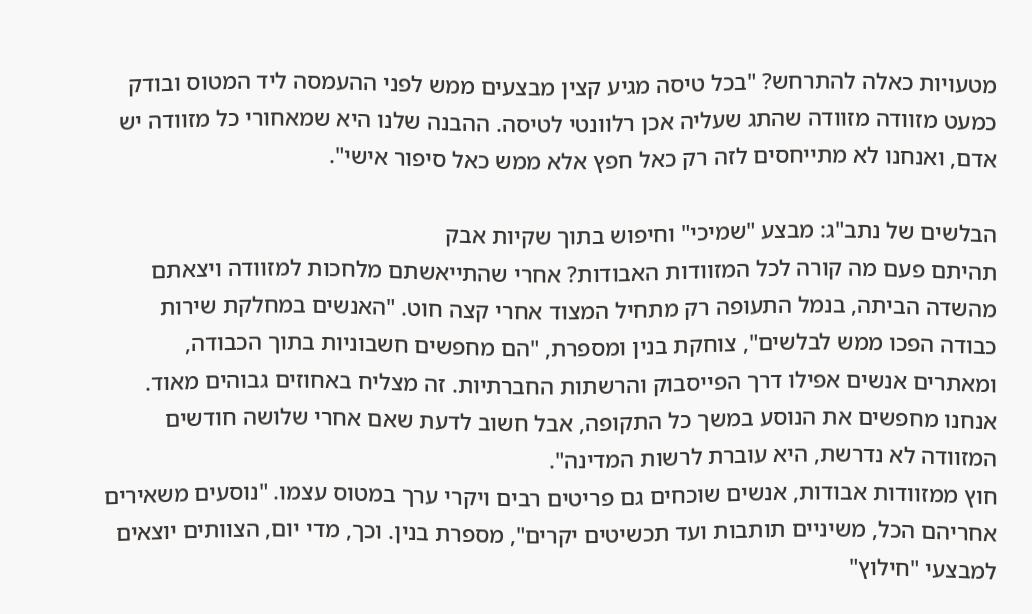מטעויות כאלה להתרחש? "בכל טיסה מגיע קצין מבצעים ממש לפני ההעמסה ליד המטוס ובודק כמעט מזוודה מזוודה שהתג שעליה אכן רלוונטי לטיסה. ההבנה שלנו היא שמאחורי כל מזוודה יש אדם, ואנחנו לא מתייחסים לזה רק כאל חפץ אלא ממש כאל סיפור אישי".

הבלשים של נתב"ג: מבצע "שמיכי" וחיפוש בתוך שקיות אבק
תהיתם פעם מה קורה לכל המזוודות האבודות? אחרי שהתייאשתם מלחכות למזוודה ויצאתם מהשדה הביתה, בנמל התעופה רק מתחיל המצוד אחרי קצה חוט. "האנשים במחלקת שירות כבודה הפכו ממש לבלשים", צוחקת בנין ומספרת, "הם מחפשים חשבוניות בתוך הכבודה, ומאתרים אנשים אפילו דרך הפייסבוק והרשתות החברתיות. זה מצליח באחוזים גבוהים מאוד. אנחנו מחפשים את הנוסע במשך כל התקופה, אבל חשוב לדעת שאם אחרי שלושה חודשים המזוודה לא נדרשת, היא עוברת לרשות המדינה".
חוץ ממזוודות אבודות, אנשים שוכחים גם פריטים רבים ויקרי ערך במטוס עצמו. "נוסעים משאירים אחריהם הכל, משיניים תותבות ועד תכשיטים יקרים", מספרת בנין. וכך, מדי יום, הצוותים יוצאים למבצעי "חילוץ"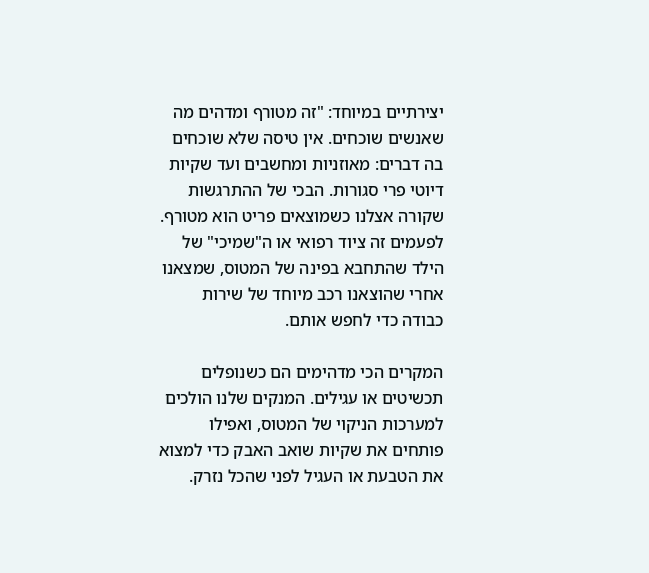יצירתיים במיוחד: "זה מטורף ומדהים מה שאנשים שוכחים. אין טיסה שלא שוכחים בה דברים: מאוזניות ומחשבים ועד שקיות דיוטי פרי סגורות. הבכי של ההתרגשות שקורה אצלנו כשמוצאים פריט הוא מטורף. לפעמים זה ציוד רפואי או ה"שמיכי" של הילד שהתחבא בפינה של המטוס, שמצאנו אחרי שהוצאנו רכב מיוחד של שירות כבודה כדי לחפש אותם.

המקרים הכי מדהימים הם כשנופלים תכשיטים או עגילים. המנקים שלנו הולכים למערכות הניקוי של המטוס, ואפילו פותחים את שקיות שואב האבק כדי למצוא את הטבעת או העגיל לפני שהכל נזרק.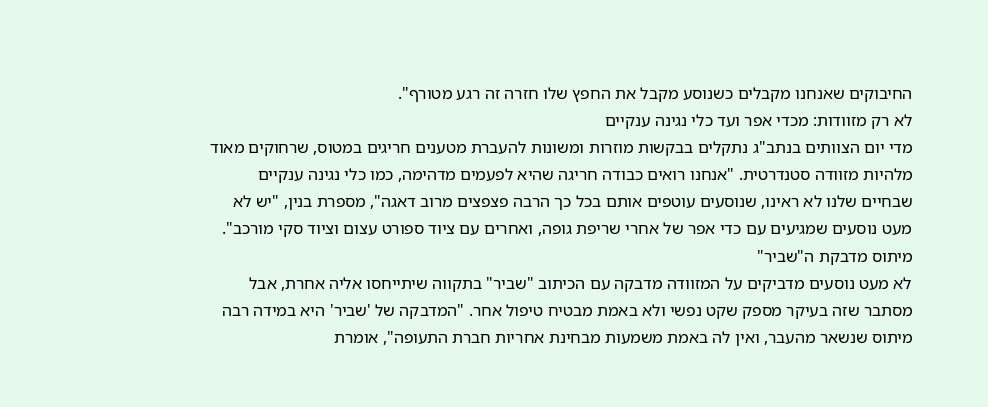החיבוקים שאנחנו מקבלים כשנוסע מקבל את החפץ שלו חזרה זה רגע מטורף".
לא רק מזוודות: מכדי אפר ועד כלי נגינה ענקיים
מדי יום הצוותים בנתב"ג נתקלים בבקשות מוזרות ומשונות להעברת מטענים חריגים במטוס, שרחוקים מאוד מלהיות מזוודה סטנדרטית. "אנחנו רואים כבודה חריגה שהיא לפעמים מדהימה, כמו כלי נגינה ענקיים שבחיים שלנו לא ראינו, שנוסעים עוטפים אותם בכל כך הרבה פצפצים מרוב דאגה", מספרת בנין, "יש לא מעט נוסעים שמגיעים עם כדי אפר של אחרי שריפת גופה, ואחרים עם ציוד ספורט עצום וציוד סקי מורכב".
מיתוס מדבקת ה"שביר"
לא מעט נוסעים מדביקים על המזוודה מדבקה עם הכיתוב "שביר" בתקווה שיתייחסו אליה אחרת, אבל מסתבר שזה בעיקר מספק שקט נפשי ולא באמת מבטיח טיפול אחר. "המדבקה של 'שביר' היא במידה רבה מיתוס שנשאר מהעבר, ואין לה באמת משמעות מבחינת אחריות חברת התעופה", אומרת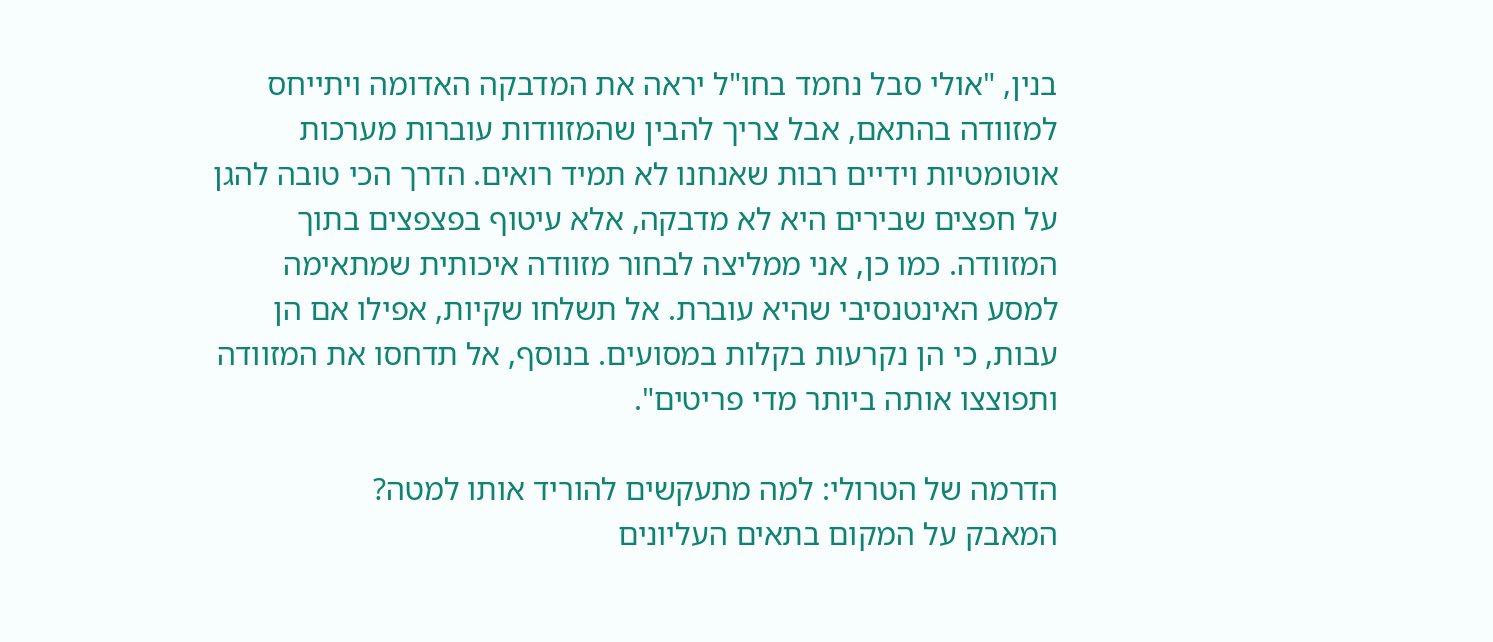בנין, "אולי סבל נחמד בחו"ל יראה את המדבקה האדומה ויתייחס למזוודה בהתאם, אבל צריך להבין שהמזוודות עוברות מערכות אוטומטיות וידיים רבות שאנחנו לא תמיד רואים. הדרך הכי טובה להגן על חפצים שבירים היא לא מדבקה, אלא עיטוף בפצפצים בתוך המזוודה. כמו כן, אני ממליצה לבחור מזוודה איכותית שמתאימה למסע האינטנסיבי שהיא עוברת. אל תשלחו שקיות, אפילו אם הן עבות, כי הן נקרעות בקלות במסועים. בנוסף, אל תדחסו את המזוודה ותפוצצו אותה ביותר מדי פריטים".

הדרמה של הטרולי: למה מתעקשים להוריד אותו למטה?
המאבק על המקום בתאים העליונים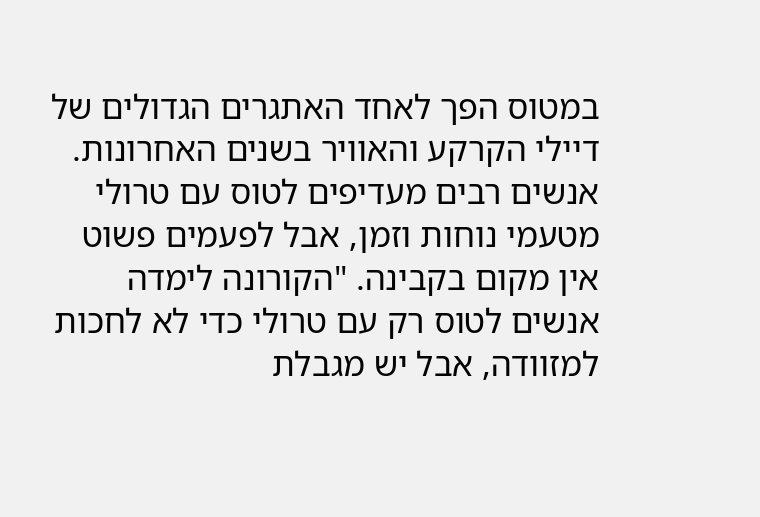במטוס הפך לאחד האתגרים הגדולים של דיילי הקרקע והאוויר בשנים האחרונות. אנשים רבים מעדיפים לטוס עם טרולי מטעמי נוחות וזמן, אבל לפעמים פשוט אין מקום בקבינה. "הקורונה לימדה אנשים לטוס רק עם טרולי כדי לא לחכות למזוודה, אבל יש מגבלת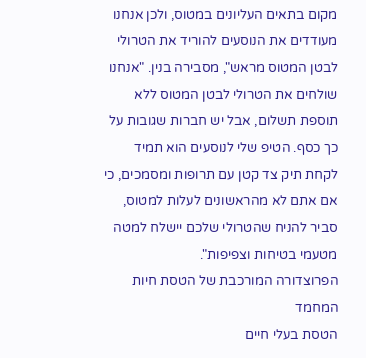מקום בתאים העליונים במטוס, ולכן אנחנו מעודדים את הנוסעים להוריד את הטרולי לבטן המטוס מראש", מסבירה בנין. "אנחנו שולחים את הטרולי לבטן המטוס ללא תוספת תשלום, אבל יש חברות שגובות על כך כסף. הטיפ שלי לנוסעים הוא תמיד לקחת תיק צד קטן עם תרופות ומסמכים, כי אם אתם לא מהראשונים לעלות למטוס, סביר להניח שהטרולי שלכם יישלח למטה מטעמי בטיחות וצפיפות".
הפרוצדורה המורכבת של הטסת חיות המחמד
הטסת בעלי חיים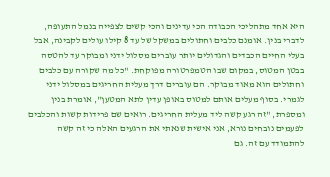היא אחד מתהליכי הכבודה הכי עדינים והכי קשים לצפייה בנמל התעופה, לדברי בנין. אומנם כלבים וחתולים במשקל של עד 8 קילו עולים לקבינה, אבל בעלי החיים הכבדים והגדולים יותר עוברים מסלול ידני ומבוקר עד להטסה בבטן המטוס, במקום שבו הטמפרטורה מפוקחת. "כל מה שקורה עם כלבים וחתולים הוא מאוד מבוקר. הם עוברים דרך מעלית החריגים במסלול ידני לגמרי. בסוף מעלים אותם למטוס באופן עדין לתא המטען", אומרת בנין ומספרת, "זה רגע קשה ליד מעלית החריגים. רואים שם פרידות קשות והכלבים לפעמים נובחים נורא, אני אישית שנאתי את הרגעים האלה כי זה קשה להתמודד עם זה. גם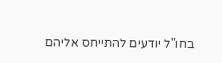בחו"ל יודעים להתייחס אליהם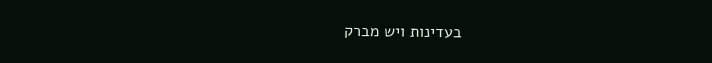בעדינות ויש מברק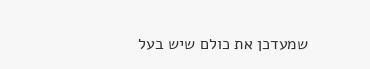שמעדכן את כולם שיש בעל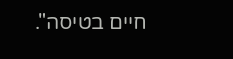חיים בטיסה".